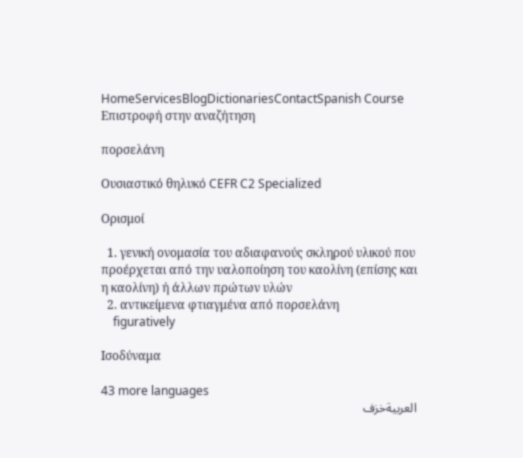HomeServicesBlogDictionariesContactSpanish Course
Επιστροφή στην αναζήτηση

πορσελάνη

Ουσιαστικό θηλυκό CEFR C2 Specialized

Ορισμοί

  1. γενική ονομασία του αδιαφανούς σκληρού υλικού που προέρχεται από την υαλοποίηση του καολίνη (επίσης και η καολίνη) ή άλλων πρώτων υλών
  2. αντικείμενα φτιαγμένα από πορσελάνη
    figuratively

Ισοδύναμα

43 more languages
العربيةخزف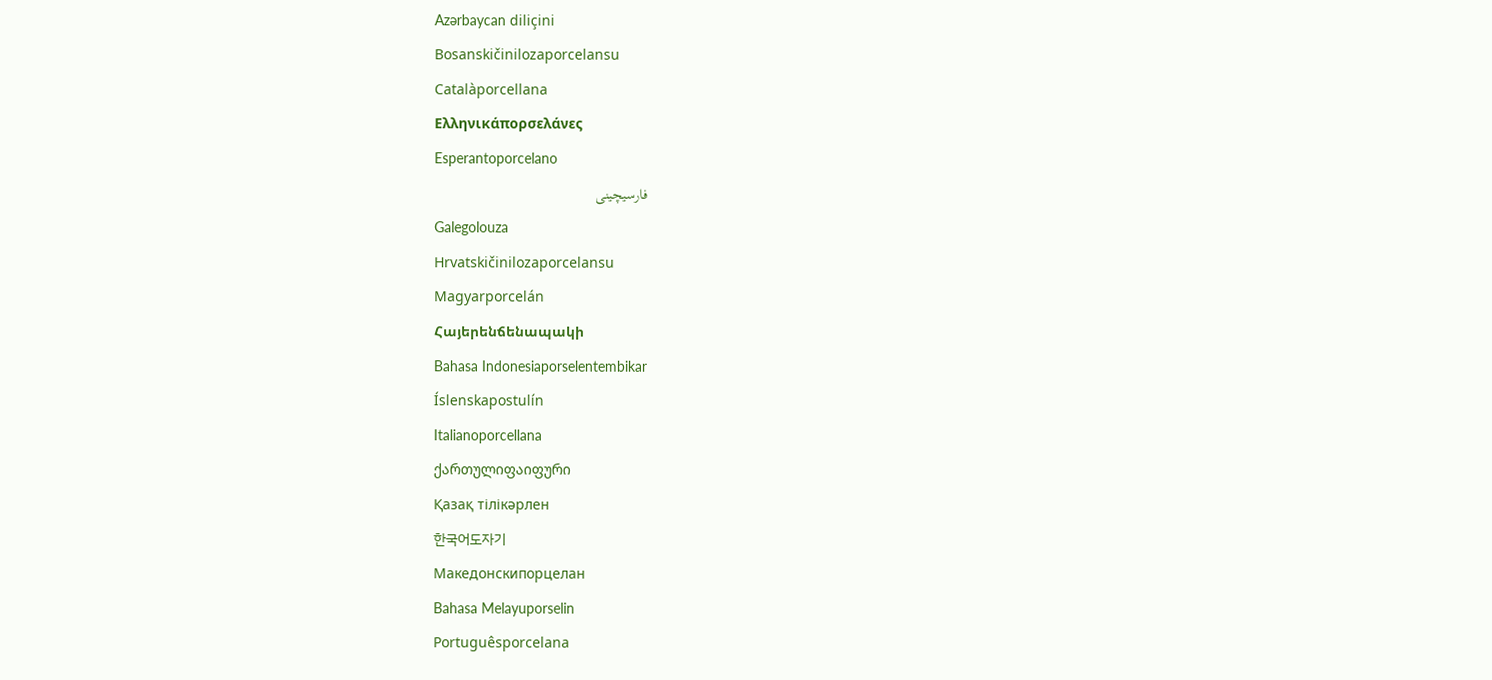Azərbaycan diliçini
Bosanskičinilozaporcelansu
Catalàporcellana
Ελληνικάπορσελάνες
Esperantoporcelano
فارسیچینی
Galegolouza
Hrvatskičinilozaporcelansu
Magyarporcelán
Հայերենճենապակի
Bahasa Indonesiaporselentembikar
Íslenskapostulín
Italianoporcellana
ქართულიფაიფური
Қазақ тілікәрлен
한국어도자기
Македонскипорцелан
Bahasa Melayuporselin
Portuguêsporcelana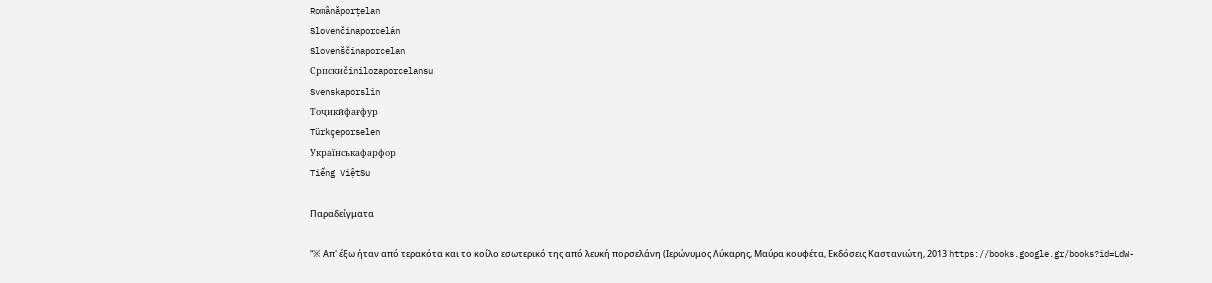Românăporțelan
Slovenčinaporcelán
Slovenščinaporcelan
Српскиčinilozaporcelansu
Svenskaporslin
Тоҷикӣфағфур
Türkçeporselen
Українськафарфор
Tiếng ViệtSu

Παραδείγματα

“※ Απ' έξω ήταν από τερακότα και το κοίλο εσωτερικό της από λευκή πορσελάνη (Ιερώνυμος Λύκαρης, Μαύρα κουφέτα, Εκδόσεις Καστανιώτη, 2013 https://books.google.gr/books?id=LdW-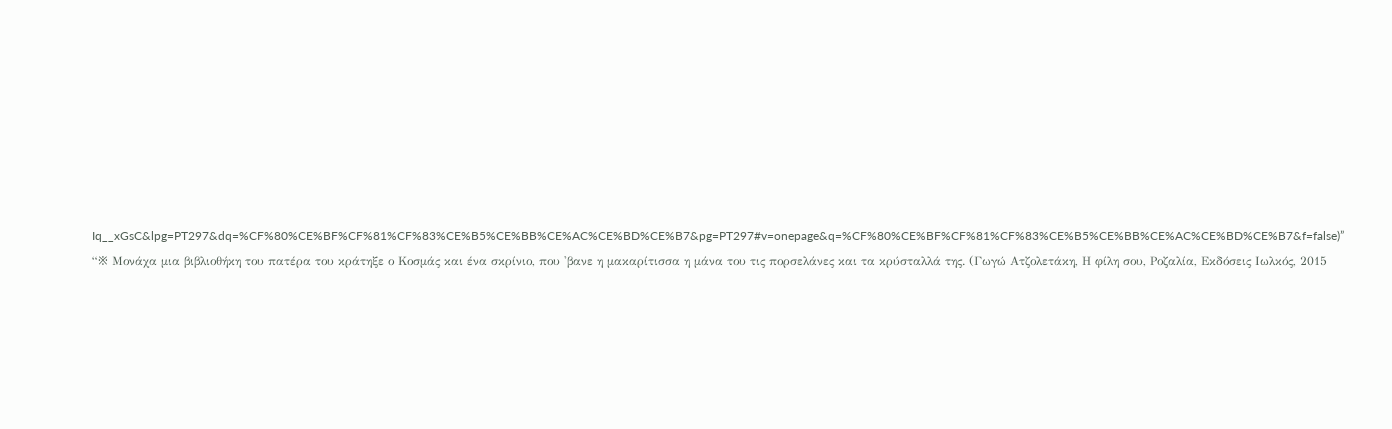Iq__xGsC&lpg=PT297&dq=%CF%80%CE%BF%CF%81%CF%83%CE%B5%CE%BB%CE%AC%CE%BD%CE%B7&pg=PT297#v=onepage&q=%CF%80%CE%BF%CF%81%CF%83%CE%B5%CE%BB%CE%AC%CE%BD%CE%B7&f=false)”
“※ Μονάχα μια βιβλιοθήκη του πατέρα του κράτηξε ο Κοσμάς και ένα σκρίνιο, που 'βανε η μακαρίτισσα η μάνα του τις πορσελάνες και τα κρύσταλλά της. (Γωγώ Ατζολετάκη, Η φίλη σου, Ροζαλία, Εκδόσεις Ιωλκός, 2015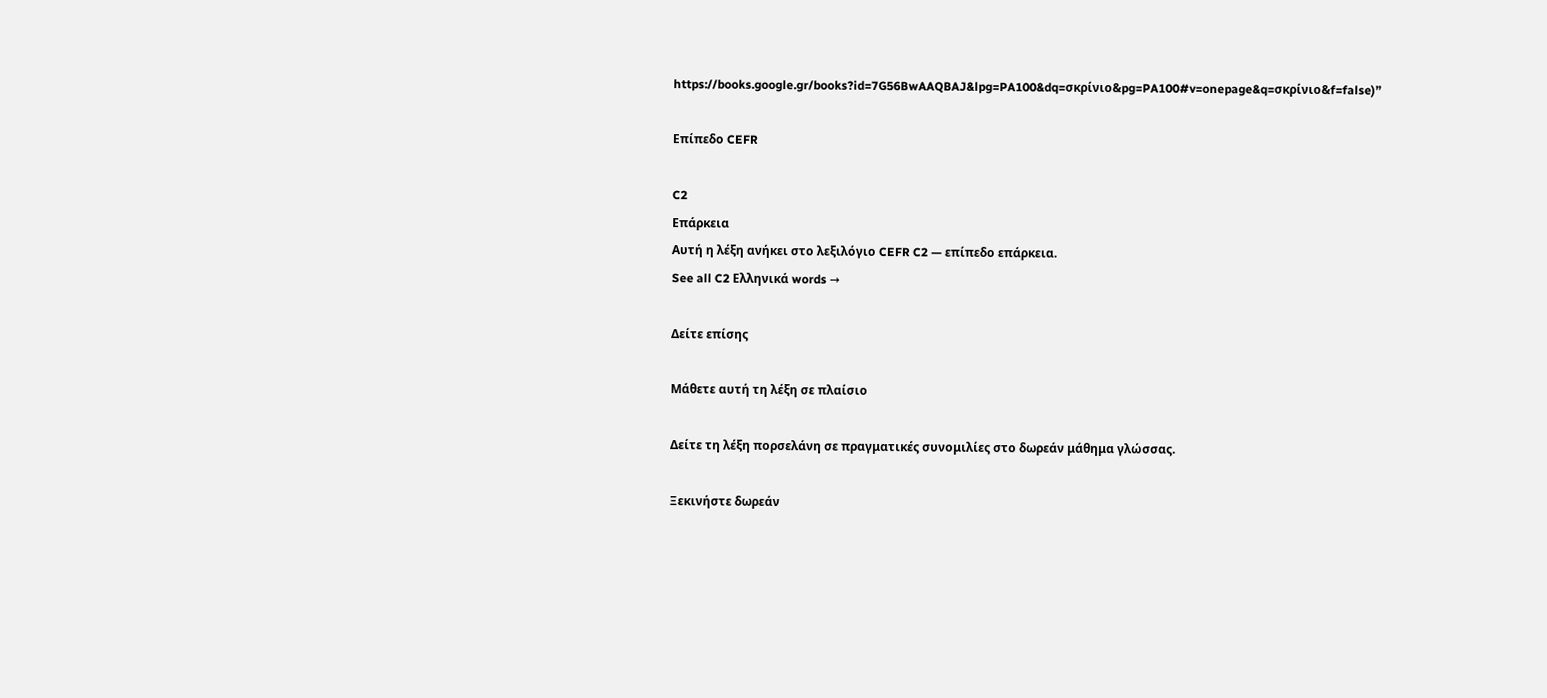https://books.google.gr/books?id=7G56BwAAQBAJ&lpg=PA100&dq=σκρίνιο&pg=PA100#v=onepage&q=σκρίνιο&f=false)”

Επίπεδο CEFR

C2
Επάρκεια
Αυτή η λέξη ανήκει στο λεξιλόγιο CEFR C2 — επίπεδο επάρκεια.
See all C2 Ελληνικά words →

Δείτε επίσης

Μάθετε αυτή τη λέξη σε πλαίσιο

Δείτε τη λέξη πορσελάνη σε πραγματικές συνομιλίες στο δωρεάν μάθημα γλώσσας.

Ξεκινήστε δωρεάν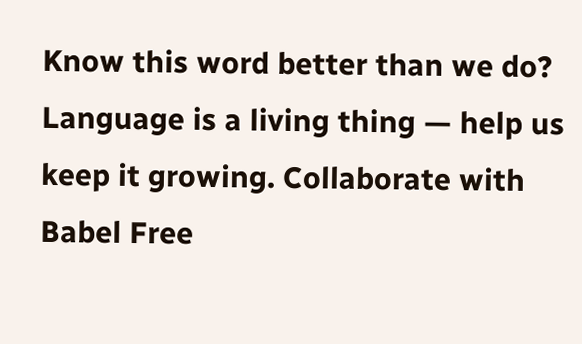Know this word better than we do? Language is a living thing — help us keep it growing. Collaborate with Babel Free